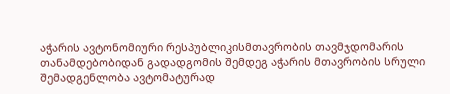აჭარის ავტონომიური რესპუბლიკისმთავრობის თავმჯდომარის თანამდებობიდან გადადგომის შემდეგ აჭარის მთავრობის სრული შემადგენლობა ავტომატურად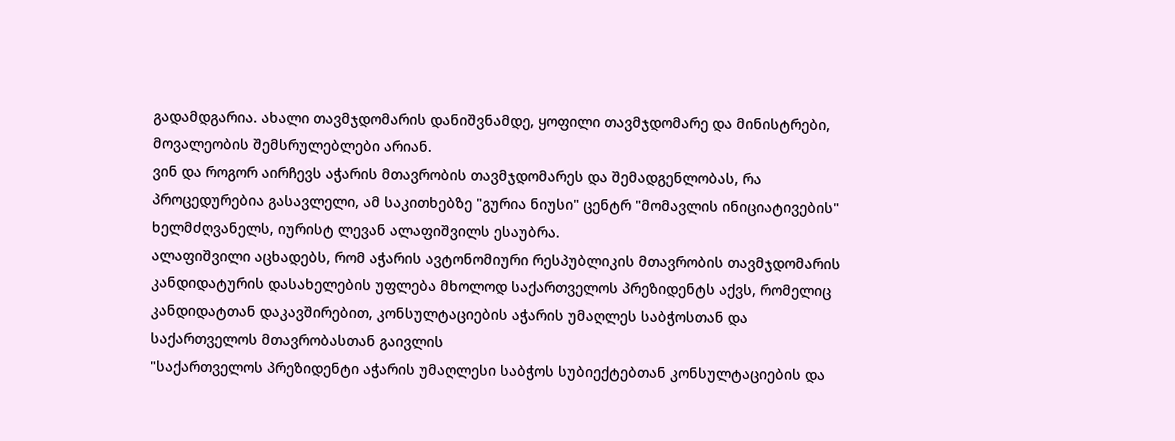გადამდგარია. ახალი თავმჯდომარის დანიშვნამდე, ყოფილი თავმჯდომარე და მინისტრები, მოვალეობის შემსრულებლები არიან.
ვინ და როგორ აირჩევს აჭარის მთავრობის თავმჯდომარეს და შემადგენლობას, რა პროცედურებია გასავლელი, ამ საკითხებზე "გურია ნიუსი" ცენტრ "მომავლის ინიციატივების" ხელმძღვანელს, იურისტ ლევან ალაფიშვილს ესაუბრა.
ალაფიშვილი აცხადებს, რომ აჭარის ავტონომიური რესპუბლიკის მთავრობის თავმჯდომარის კანდიდატურის დასახელების უფლება მხოლოდ საქართველოს პრეზიდენტს აქვს, რომელიც კანდიდატთან დაკავშირებით, კონსულტაციების აჭარის უმაღლეს საბჭოსთან და საქართველოს მთავრობასთან გაივლის
"საქართველოს პრეზიდენტი აჭარის უმაღლესი საბჭოს სუბიექტებთან კონსულტაციების და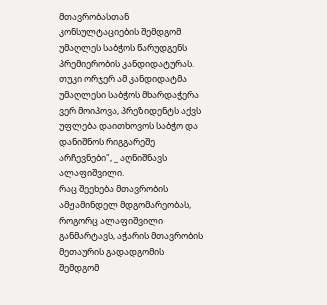მთავრობასთან კონსულტაციების შემდგომ უმაღლეს საბჭოს წარუდგენს პრემიერობის კანდიდატურას. თუკი ორჯერ ამ კანდიდატმა უმაღლესი საბჭოს მხარდაჭერა ვერ მოიპოვა, პრეზიდენტს აქვს უფლება დაითხოვოს საბჭო და დანიშნოს რიგგარეშე არჩევნები", _ აღნიშნავს ალაფიშვილი.
რაც შეეხება მთავრობის ამჟამინდელ მდგომარეობას, როგორც ალაფიშვილი განმარტავს, აჭარის მთავრობის მეთაურის გადადგომის შემდგომ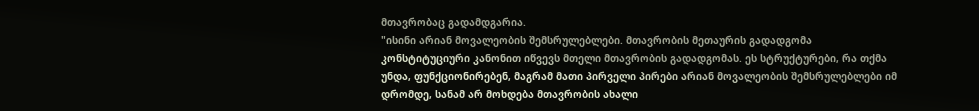მთავრობაც გადამდგარია.
"ისინი არიან მოვალეობის შემსრულებლები. მთავრობის მეთაურის გადადგომა კონსტიტუციური კანონით იწვევს მთელი მთავრობის გადადგომას. ეს სტრუქტურები, რა თქმა უნდა, ფუნქციონირებენ, მაგრამ მათი პირველი პირები არიან მოვალეობის შემსრულებლები იმ დრომდე, სანამ არ მოხდება მთავრობის ახალი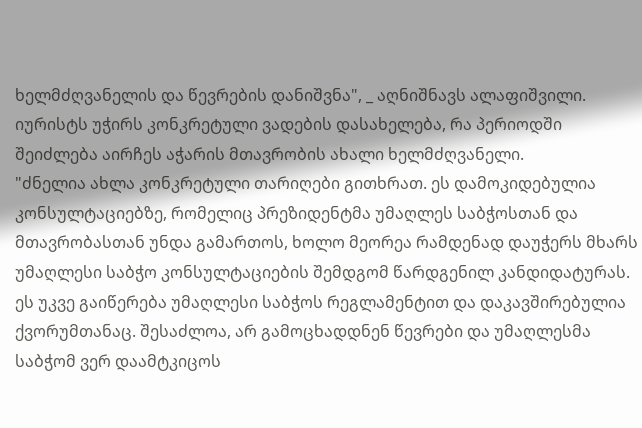ხელმძღვანელის და წევრების დანიშვნა", _ აღნიშნავს ალაფიშვილი.
იურისტს უჭირს კონკრეტული ვადების დასახელება, რა პერიოდში შეიძლება აირჩეს აჭარის მთავრობის ახალი ხელმძღვანელი.
"ძნელია ახლა კონკრეტული თარიღები გითხრათ. ეს დამოკიდებულია კონსულტაციებზე, რომელიც პრეზიდენტმა უმაღლეს საბჭოსთან და მთავრობასთან უნდა გამართოს, ხოლო მეორეა რამდენად დაუჭერს მხარს უმაღლესი საბჭო კონსულტაციების შემდგომ წარდგენილ კანდიდატურას. ეს უკვე გაიწერება უმაღლესი საბჭოს რეგლამენტით და დაკავშირებულია ქვორუმთანაც. შესაძლოა, არ გამოცხადდნენ წევრები და უმაღლესმა საბჭომ ვერ დაამტკიცოს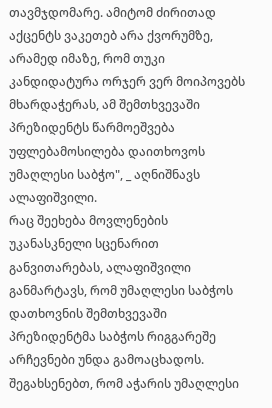თავმჯდომარე. ამიტომ ძირითად აქცენტს ვაკეთებ არა ქვორუმზე, არამედ იმაზე, რომ თუკი კანდიდატურა ორჯერ ვერ მოიპოვებს მხარდაჭერას, ამ შემთხვევაში პრეზიდენტს წარმოეშვება უფლებამოსილება დაითხოვოს უმაღლესი საბჭო", _ აღნიშნავს ალაფიშვილი.
რაც შეეხება მოვლენების უკანასკნელი სცენარით განვითარებას, ალაფიშვილი განმარტავს, რომ უმაღლესი საბჭოს დათხოვნის შემთხვევაში პრეზიდენტმა საბჭოს რიგგარეშე არჩევნები უნდა გამოაცხადოს. შეგახსენებთ, რომ აჭარის უმაღლესი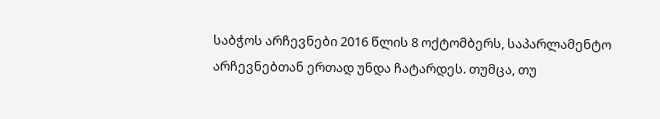საბჭოს არჩევნები 2016 წლის 8 ოქტომბერს, საპარლამენტო არჩევნებთან ერთად უნდა ჩატარდეს. თუმცა, თუ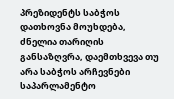პრეზიდენტს საბჭოს დათხოვნა მოუხდება, ძნელია თარიღის განსაზღვრა, დაემთხვევა თუ არა საბჭოს არჩევნები საპარლამენტო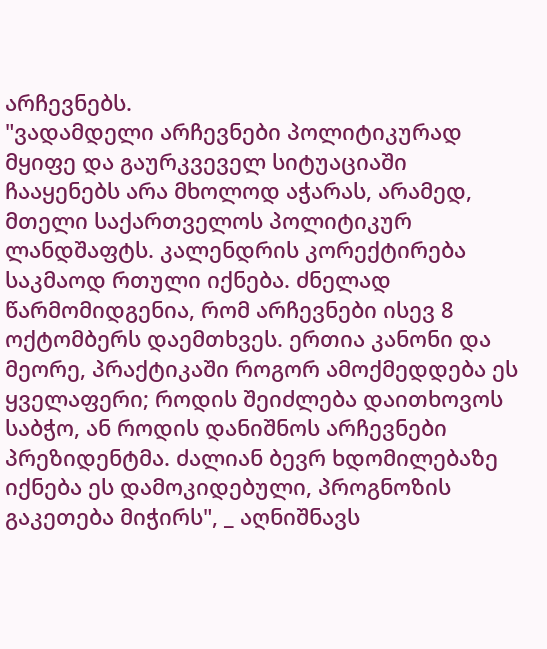არჩევნებს.
"ვადამდელი არჩევნები პოლიტიკურად მყიფე და გაურკვეველ სიტუაციაში ჩააყენებს არა მხოლოდ აჭარას, არამედ, მთელი საქართველოს პოლიტიკურ ლანდშაფტს. კალენდრის კორექტირება საკმაოდ რთული იქნება. ძნელად წარმომიდგენია, რომ არჩევნები ისევ 8 ოქტომბერს დაემთხვეს. ერთია კანონი და მეორე, პრაქტიკაში როგორ ამოქმედდება ეს ყველაფერი; როდის შეიძლება დაითხოვოს საბჭო, ან როდის დანიშნოს არჩევნები პრეზიდენტმა. ძალიან ბევრ ხდომილებაზე იქნება ეს დამოკიდებული, პროგნოზის გაკეთება მიჭირს", _ აღნიშნავს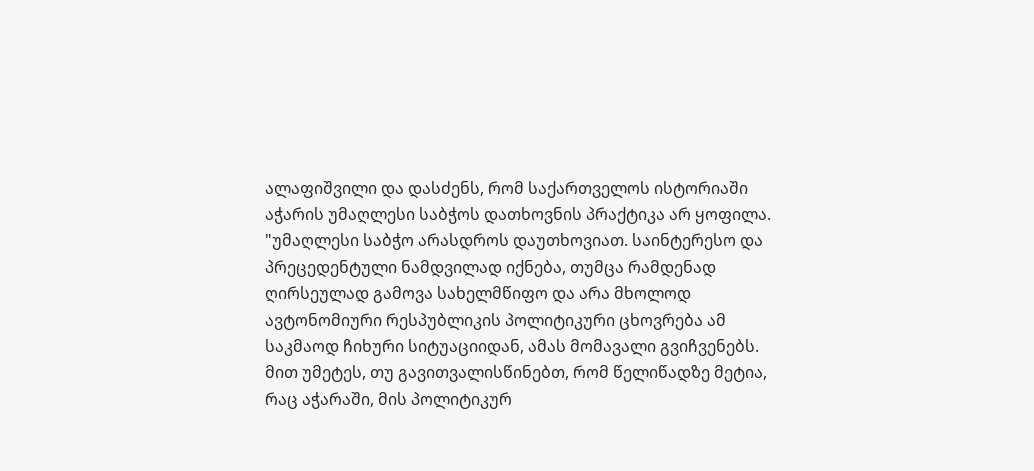ალაფიშვილი და დასძენს, რომ საქართველოს ისტორიაში აჭარის უმაღლესი საბჭოს დათხოვნის პრაქტიკა არ ყოფილა.
"უმაღლესი საბჭო არასდროს დაუთხოვიათ. საინტერესო და პრეცედენტული ნამდვილად იქნება, თუმცა რამდენად ღირსეულად გამოვა სახელმწიფო და არა მხოლოდ ავტონომიური რესპუბლიკის პოლიტიკური ცხოვრება ამ საკმაოდ ჩიხური სიტუაციიდან, ამას მომავალი გვიჩვენებს. მით უმეტეს, თუ გავითვალისწინებთ, რომ წელიწადზე მეტია, რაც აჭარაში, მის პოლიტიკურ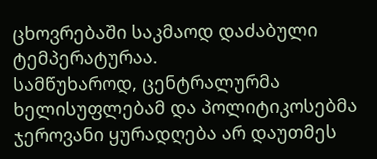ცხოვრებაში საკმაოდ დაძაბული ტემპერატურაა.
სამწუხაროდ, ცენტრალურმა ხელისუფლებამ და პოლიტიკოსებმა ჯეროვანი ყურადღება არ დაუთმეს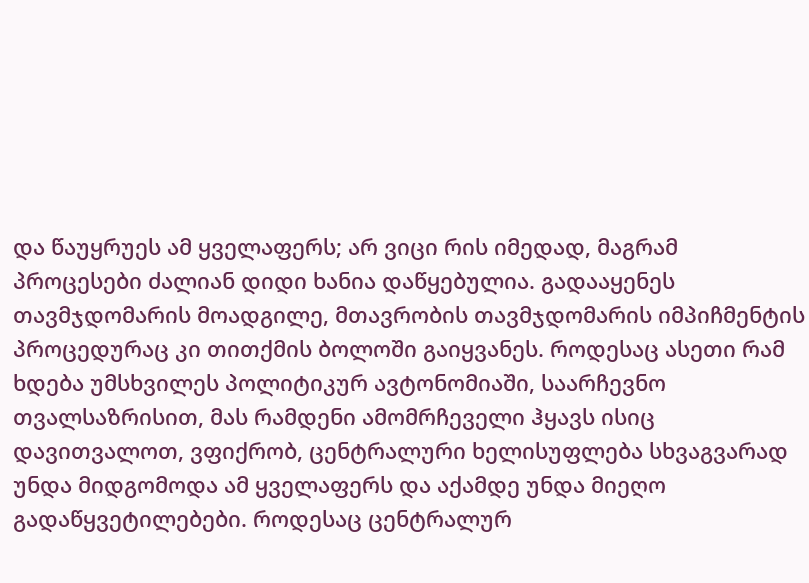და წაუყრუეს ამ ყველაფერს; არ ვიცი რის იმედად, მაგრამ პროცესები ძალიან დიდი ხანია დაწყებულია. გადააყენეს თავმჯდომარის მოადგილე, მთავრობის თავმჯდომარის იმპიჩმენტის პროცედურაც კი თითქმის ბოლოში გაიყვანეს. როდესაც ასეთი რამ ხდება უმსხვილეს პოლიტიკურ ავტონომიაში, საარჩევნო თვალსაზრისით, მას რამდენი ამომრჩეველი ჰყავს ისიც დავითვალოთ, ვფიქრობ, ცენტრალური ხელისუფლება სხვაგვარად უნდა მიდგომოდა ამ ყველაფერს და აქამდე უნდა მიეღო გადაწყვეტილებები. როდესაც ცენტრალურ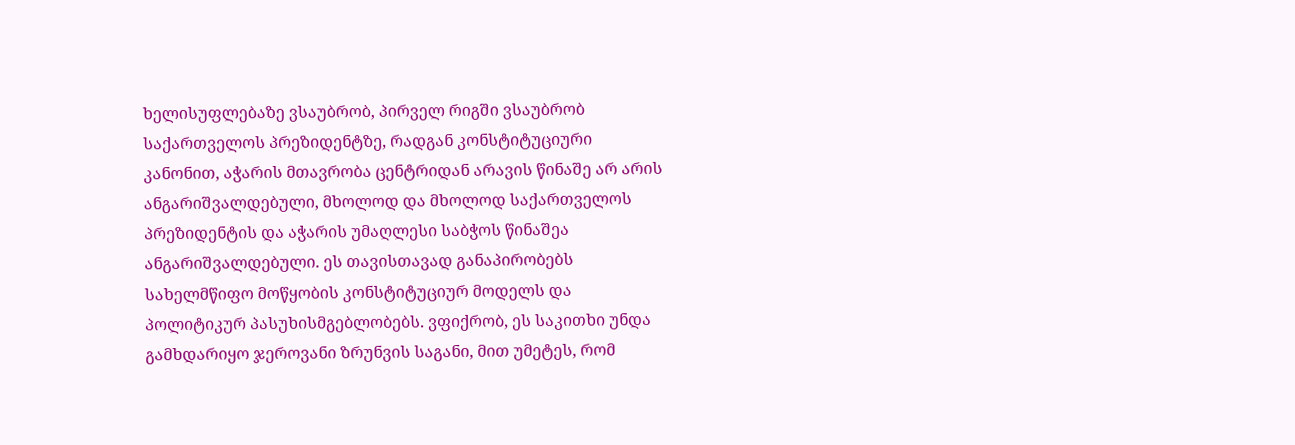ხელისუფლებაზე ვსაუბრობ, პირველ რიგში ვსაუბრობ საქართველოს პრეზიდენტზე, რადგან კონსტიტუციური კანონით, აჭარის მთავრობა ცენტრიდან არავის წინაშე არ არის ანგარიშვალდებული, მხოლოდ და მხოლოდ საქართველოს პრეზიდენტის და აჭარის უმაღლესი საბჭოს წინაშეა ანგარიშვალდებული. ეს თავისთავად განაპირობებს სახელმწიფო მოწყობის კონსტიტუციურ მოდელს და პოლიტიკურ პასუხისმგებლობებს. ვფიქრობ, ეს საკითხი უნდა გამხდარიყო ჯეროვანი ზრუნვის საგანი, მით უმეტეს, რომ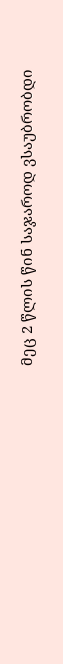მეც 2 წლის წინ საჯაროდ ვსაუბრობდი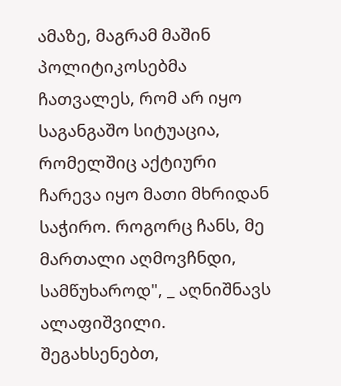ამაზე, მაგრამ მაშინ პოლიტიკოსებმა ჩათვალეს, რომ არ იყო საგანგაშო სიტუაცია, რომელშიც აქტიური ჩარევა იყო მათი მხრიდან საჭირო. როგორც ჩანს, მე მართალი აღმოვჩნდი, სამწუხაროდ", _ აღნიშნავს ალაფიშვილი.
შეგახსენებთ,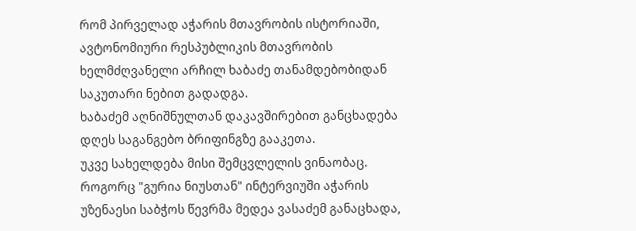რომ პირველად აჭარის მთავრობის ისტორიაში, ავტონომიური რესპუბლიკის მთავრობის ხელმძღვანელი არჩილ ხაბაძე თანამდებობიდან საკუთარი ნებით გადადგა.
ხაბაძემ აღნიშნულთან დაკავშირებით განცხადება დღეს საგანგებო ბრიფინგზე გააკეთა.
უკვე სახელდება მისი შემცვლელის ვინაობაც. როგორც "გურია ნიუსთან" ინტერვიუში აჭარის უზენაესი საბჭოს წევრმა მედეა ვასაძემ განაცხადა,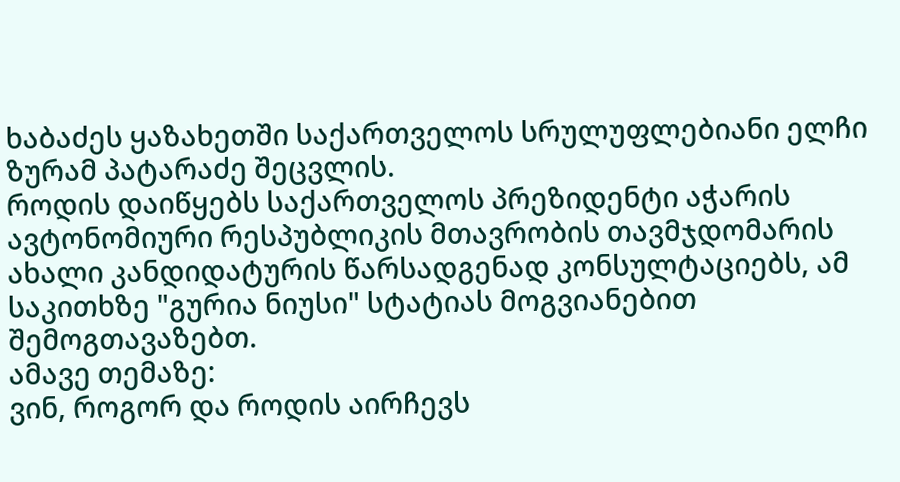ხაბაძეს ყაზახეთში საქართველოს სრულუფლებიანი ელჩი ზურამ პატარაძე შეცვლის.
როდის დაიწყებს საქართველოს პრეზიდენტი აჭარის ავტონომიური რესპუბლიკის მთავრობის თავმჯდომარის ახალი კანდიდატურის წარსადგენად კონსულტაციებს, ამ საკითხზე "გურია ნიუსი" სტატიას მოგვიანებით შემოგთავაზებთ.
ამავე თემაზე:
ვინ, როგორ და როდის აირჩევს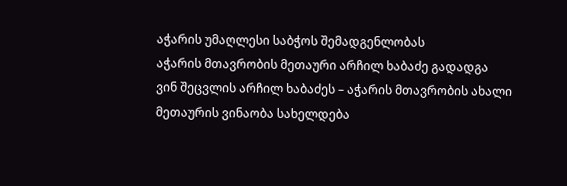აჭარის უმაღლესი საბჭოს შემადგენლობას
აჭარის მთავრობის მეთაური არჩილ ხაბაძე გადადგა
ვინ შეცვლის არჩილ ხაბაძეს – აჭარის მთავრობის ახალი მეთაურის ვინაობა სახელდება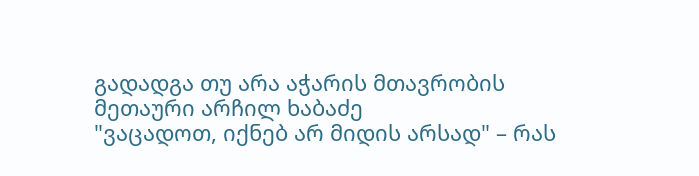გადადგა თუ არა აჭარის მთავრობის მეთაური არჩილ ხაბაძე
"ვაცადოთ, იქნებ არ მიდის არსად" – რას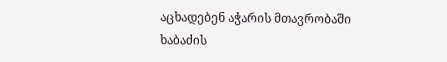აცხადებენ აჭარის მთავრობაში ხაბაძის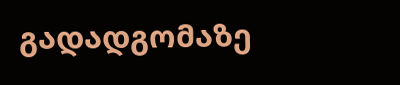გადადგომაზე